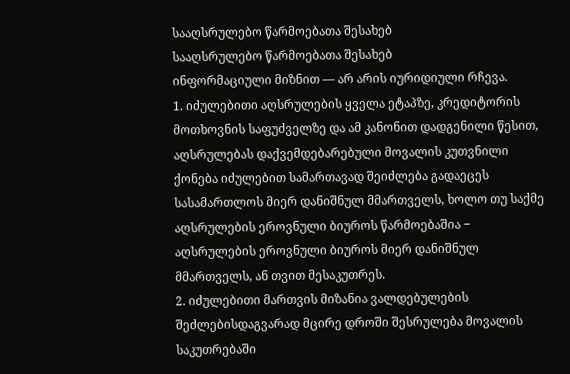სააღსრულებო წარმოებათა შესახებ
სააღსრულებო წარმოებათა შესახებ
ინფორმაციული მიზნით — არ არის იურიდიული რჩევა.
1. იძულებითი აღსრულების ყველა ეტაპზე, კრედიტორის მოთხოვნის საფუძველზე და ამ კანონით დადგენილი წესით, აღსრულებას დაქვემდებარებული მოვალის კუთვნილი ქონება იძულებით სამართავად შეიძლება გადაეცეს სასამართლოს მიერ დანიშნულ მმართველს, ხოლო თუ საქმე აღსრულების ეროვნული ბიუროს წარმოებაშია − აღსრულების ეროვნული ბიუროს მიერ დანიშნულ მმართველს, ან თვით მესაკუთრეს.
2. იძულებითი მართვის მიზანია ვალდებულების შეძლებისდაგვარად მცირე დროში შესრულება მოვალის საკუთრებაში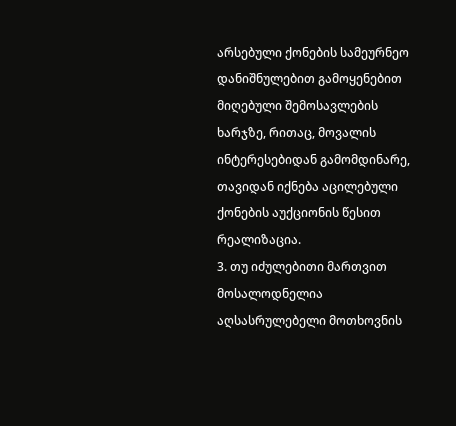არსებული ქონების სამეურნეო დანიშნულებით გამოყენებით მიღებული შემოსავლების ხარჯზე, რითაც, მოვალის ინტერესებიდან გამომდინარე, თავიდან იქნება აცილებული ქონების აუქციონის წესით რეალიზაცია.
3. თუ იძულებითი მართვით მოსალოდნელია აღსასრულებელი მოთხოვნის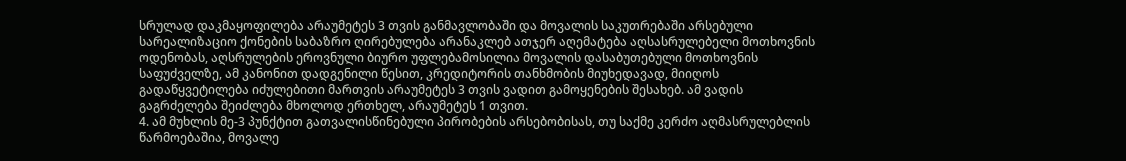სრულად დაკმაყოფილება არაუმეტეს 3 თვის განმავლობაში და მოვალის საკუთრებაში არსებული სარეალიზაციო ქონების საბაზრო ღირებულება არანაკლებ ათჯერ აღემატება აღსასრულებელი მოთხოვნის ოდენობას, აღსრულების ეროვნული ბიურო უფლებამოსილია მოვალის დასაბუთებული მოთხოვნის საფუძველზე, ამ კანონით დადგენილი წესით, კრედიტორის თანხმობის მიუხედავად, მიიღოს გადაწყვეტილება იძულებითი მართვის არაუმეტეს 3 თვის ვადით გამოყენების შესახებ. ამ ვადის გაგრძელება შეიძლება მხოლოდ ერთხელ, არაუმეტეს 1 თვით.
4. ამ მუხლის მე-3 პუნქტით გათვალისწინებული პირობების არსებობისას, თუ საქმე კერძო აღმასრულებლის წარმოებაშია, მოვალე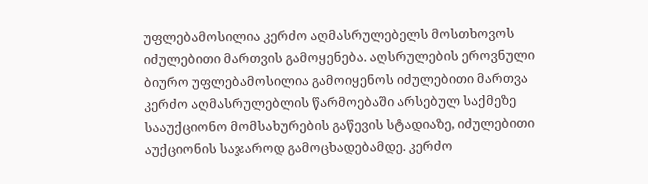უფლებამოსილია კერძო აღმასრულებელს მოსთხოვოს იძულებითი მართვის გამოყენება. აღსრულების ეროვნული ბიურო უფლებამოსილია გამოიყენოს იძულებითი მართვა კერძო აღმასრულებლის წარმოებაში არსებულ საქმეზე სააუქციონო მომსახურების გაწევის სტადიაზე, იძულებითი აუქციონის საჯაროდ გამოცხადებამდე. კერძო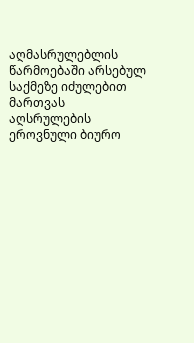აღმასრულებლის წარმოებაში არსებულ საქმეზე იძულებით მართვას აღსრულების ეროვნული ბიურო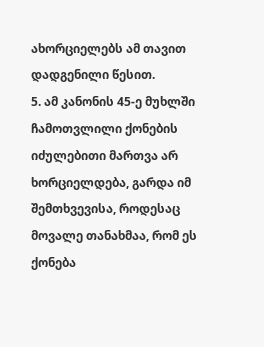ახორციელებს ამ თავით დადგენილი წესით.
5. ამ კანონის 45-ე მუხლში ჩამოთვლილი ქონების იძულებითი მართვა არ ხორციელდება, გარდა იმ შემთხვევისა, როდესაც მოვალე თანახმაა, რომ ეს ქონება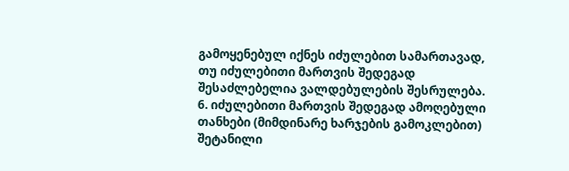გამოყენებულ იქნეს იძულებით სამართავად, თუ იძულებითი მართვის შედეგად შესაძლებელია ვალდებულების შესრულება.
6. იძულებითი მართვის შედეგად ამოღებული თანხები (მიმდინარე ხარჯების გამოკლებით) შეტანილი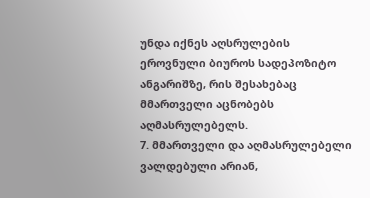უნდა იქნეს აღსრულების ეროვნული ბიუროს სადეპოზიტო ანგარიშზე, რის შესახებაც მმართველი აცნობებს აღმასრულებელს.
7. მმართველი და აღმასრულებელი ვალდებული არიან,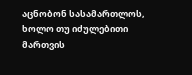აცნობონ სასამართლოს, ხოლო თუ იძულებითი მართვის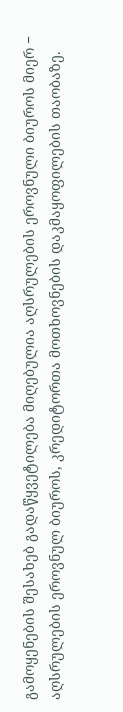გამოყენების შესახებ გადაწყვეტილება მიღებულია აღსრულების ეროვნული ბიუროს მიერ − აღსრულების ეროვნულ ბიუროს, კრედიტორთა მოთხოვნების დაკმაყოფილების თაობაზე.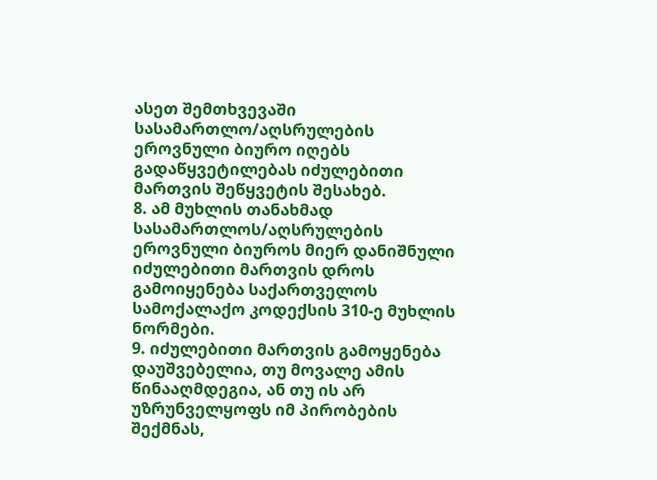ასეთ შემთხვევაში სასამართლო/აღსრულების ეროვნული ბიურო იღებს გადაწყვეტილებას იძულებითი მართვის შეწყვეტის შესახებ.
8. ამ მუხლის თანახმად სასამართლოს/აღსრულების ეროვნული ბიუროს მიერ დანიშნული იძულებითი მართვის დროს გამოიყენება საქართველოს სამოქალაქო კოდექსის 310-ე მუხლის ნორმები.
9. იძულებითი მართვის გამოყენება დაუშვებელია, თუ მოვალე ამის წინააღმდეგია, ან თუ ის არ უზრუნველყოფს იმ პირობების შექმნას,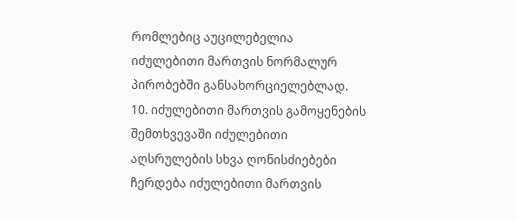რომლებიც აუცილებელია იძულებითი მართვის ნორმალურ პირობებში განსახორციელებლად.
10. იძულებითი მართვის გამოყენების შემთხვევაში იძულებითი აღსრულების სხვა ღონისძიებები ჩერდება იძულებითი მართვის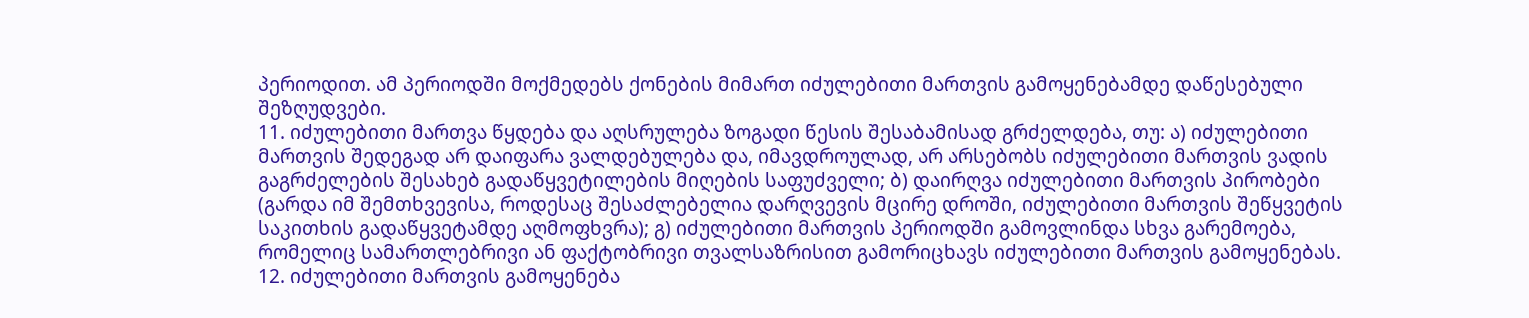პერიოდით. ამ პერიოდში მოქმედებს ქონების მიმართ იძულებითი მართვის გამოყენებამდე დაწესებული შეზღუდვები.
11. იძულებითი მართვა წყდება და აღსრულება ზოგადი წესის შესაბამისად გრძელდება, თუ: ა) იძულებითი მართვის შედეგად არ დაიფარა ვალდებულება და, იმავდროულად, არ არსებობს იძულებითი მართვის ვადის გაგრძელების შესახებ გადაწყვეტილების მიღების საფუძველი; ბ) დაირღვა იძულებითი მართვის პირობები (გარდა იმ შემთხვევისა, როდესაც შესაძლებელია დარღვევის მცირე დროში, იძულებითი მართვის შეწყვეტის საკითხის გადაწყვეტამდე აღმოფხვრა); გ) იძულებითი მართვის პერიოდში გამოვლინდა სხვა გარემოება, რომელიც სამართლებრივი ან ფაქტობრივი თვალსაზრისით გამორიცხავს იძულებითი მართვის გამოყენებას.
12. იძულებითი მართვის გამოყენება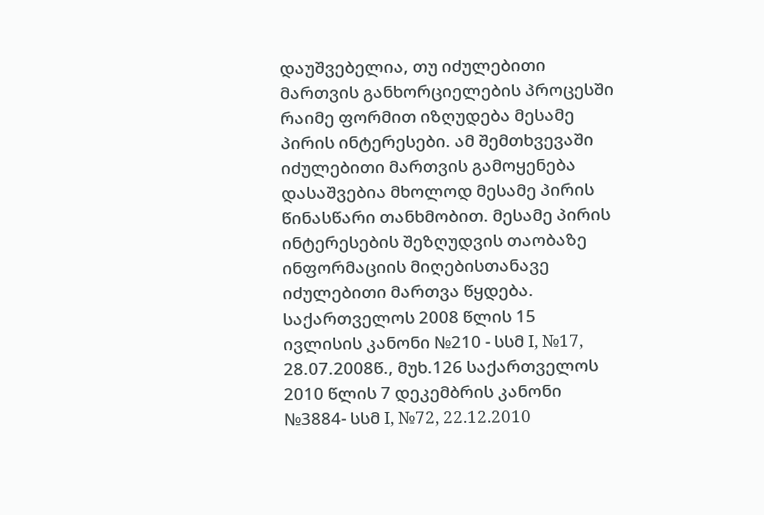დაუშვებელია, თუ იძულებითი მართვის განხორციელების პროცესში რაიმე ფორმით იზღუდება მესამე პირის ინტერესები. ამ შემთხვევაში იძულებითი მართვის გამოყენება დასაშვებია მხოლოდ მესამე პირის წინასწარი თანხმობით. მესამე პირის ინტერესების შეზღუდვის თაობაზე ინფორმაციის მიღებისთანავე იძულებითი მართვა წყდება. საქართველოს 2008 წლის 15 ივლისის კანონი №210 - სსმ I, №17, 28.07.2008წ., მუხ.126 საქართველოს 2010 წლის 7 დეკემბრის კანონი №3884- სსმ I, №72, 22.12.2010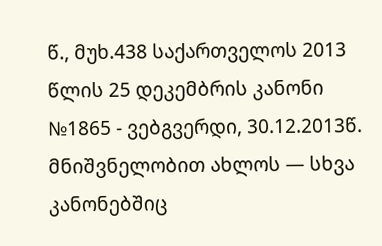წ., მუხ.438 საქართველოს 2013 წლის 25 დეკემბრის კანონი №1865 - ვებგვერდი, 30.12.2013წ.
მნიშვნელობით ახლოს — სხვა კანონებშიც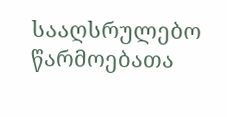სააღსრულებო წარმოებათა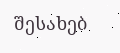შესახებ